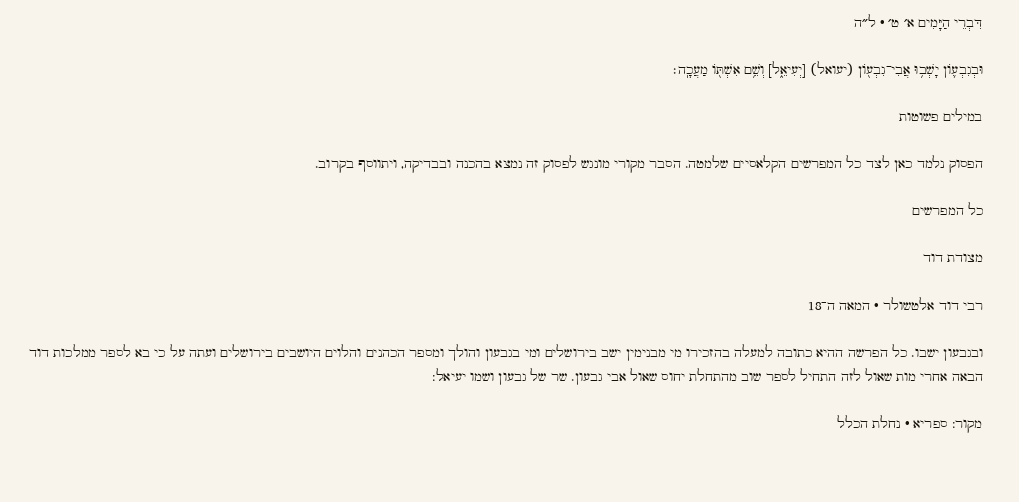דִּבְרֵי הַיָּמִים א׳ ט׳ · ל״ה

וּבְגִבְע֛וֹן יָשְׁב֥וּ אֲבִי־גִבְע֖וֹן (יעואל) [יְעִיאֵ֑ל] וְשֵׁ֥ם אִשְׁתּ֖וֹ מַעֲכָֽה׃

במילים פשוטות

הפסוק נלמד כאן לצד כל המפרשים הקלאסיים שלמטה. הסבר מקורי מונגש לפסוק זה נמצא בהכנה ובבדיקה, ויתווסף בקרוב.

כל המפרשים

מצודת דוד

רבי דוד אלטשולר · המאה ה־18

ובגבעון ישבו. כל הפרשה ההיא כתובה למעלה בהזכירו מי מבנימין ישב בירושלים ומי בגבעון והולך ומספר הכהנים והלוים היושבים בירושלים ועתה על כי בא לספר ממלכות דוד הבאה אחרי מות שאול לזה התחיל לספר שוב מהתחלת יחוס שאול אבי גבעון. שר של גבעון ושמו יעיאל:

מקור: ספריא · נחלת הכלל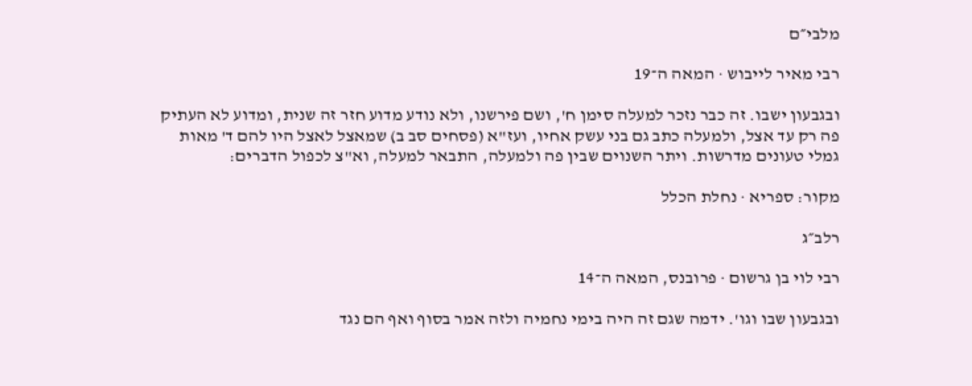מלבי״ם

רבי מאיר לייבוש · המאה ה־19

ובגבעון ישבו. זה כבר נזכר למעלה סימן ח', ושם פירשנו, ולא נודע מדוע חזר זה שנית, ומדוע לא העתיק פה רק עד אצל, ולמעלה כתב גם בני עשק אחיו, ועז"א (פסחים סב ב) שמאצל לאצל היו להם ד' מאות גמלי טעונים מדרשות. ויתר השנוים שבין פה ולמעלה, התבאר למעלה, וא"צ לכפול הדברים:

מקור: ספריא · נחלת הכלל

רלב״ג

רבי לוי בן גרשום · פרובנס, המאה ה־14

ובגבעון שבו וגו'. ידמה שגם זה היה בימי נחמיה ולזה אמר בסוף ואף הם נגד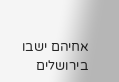אחיהם ישבו בירושלים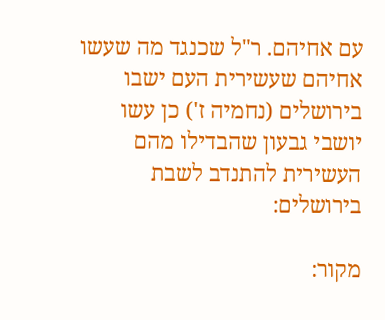עם אחיהם. ר"ל שכנגד מה שעשו אחיהם שעשירית העם ישבו בירושלים (נחמיה ז') כן עשו יושבי גבעון שהבדילו מהם העשירית להתנדב לשבת בירושלים:

מקור: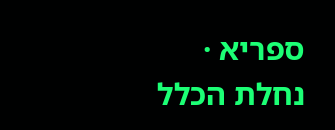ספריא · נחלת הכלל